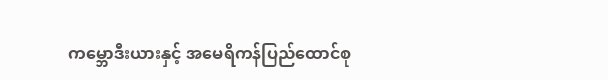ကမ္ဘောဒီးယားနှင့် အမေရိကန်ပြည်ထောင်စု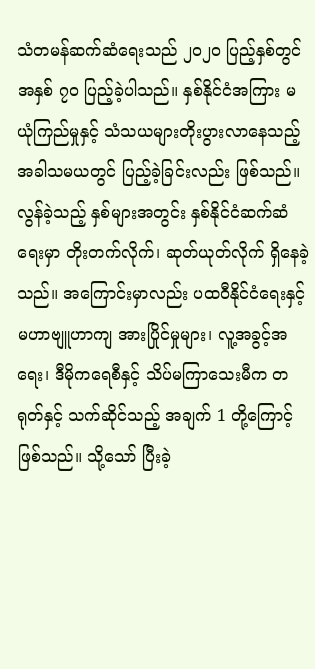သံတမန်ဆက်ဆံရေးသည် ၂၀၂၀ ပြည့်နှစ်တွင် အနှစ် ၇၀ ပြည့်ခဲ့ပါသည်။ နှစ်နိုင်ငံအကြား မယုံကြည်မှုနှင့် သံသယများတိုးပွားလာနေသည့် အခါသမယတွင် ပြည့်ခဲ့ခြင်းလည်း ဖြစ်သည်။ လွန်ခဲ့သည့် နှစ်များအတွင်း နှစ်နိုင်ငံဆက်ဆံရေးမှာ တိုးတက်လိုက်၊ ဆုတ်ယုတ်လိုက် ရှိနေခဲ့သည်။ အကြောင်းမှာလည်း ပထဝီနိုင်ငံရေးနှင့် မဟာဗျူဟာကျ အားပြိုင်မှုများ၊ လူ့အခွင့်အရေး၊ ဒီမိုကရေစီနှင့် သိပ်မကြာသေးမီက တရုတ်နှင့် သက်ဆိုင်သည့် အချက် 1 တို့ကြောင့် ဖြစ်သည်။ သို့သော် ပြီးခဲ့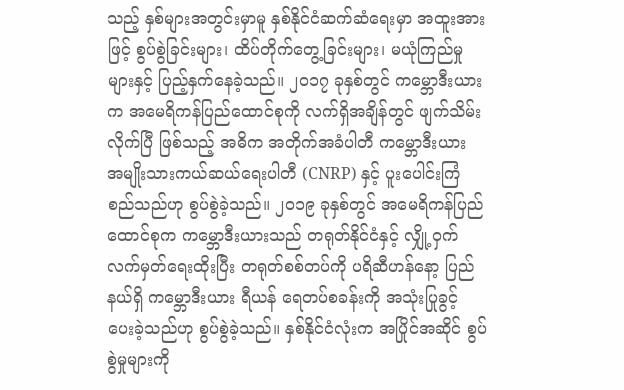သည့် နှစ်များအတွင်းမှာမူ နှစ်နိုင်ငံဆက်ဆံရေးမှာ အထူးအားဖြင့် စွပ်စွဲခြင်းများ၊ ထိပ်တိုက်တွေ့ခြင်းများ၊ မယုံကြည်မှုများနှင့် ပြည့်နှက်နေခဲ့သည်။ ၂၀၁၇ ခုနှစ်တွင် ကမ္ဘောဒီးယားက အမေရိကန်ပြည်ထောင်စုကို လက်ရှိအချိန်တွင် ဖျက်သိမ်းလိုက်ပြီ ဖြစ်သည့် အဓိက အတိုက်အခံပါတီ ကမ္ဘောဒီးယား အမျိုးသားကယ်ဆယ်ရေးပါတီ (CNRP) နှင့် ပူးပေါင်းကြံစည်သည်ဟု စွပ်စွဲခဲ့သည်။ ၂၀၁၉ ခုနှစ်တွင် အမေရိကန်ပြည်ထောင်စုက ကမ္ဘောဒီးယားသည် တရုတ်နိုင်ငံနှင့် လျှို့ဝှက် လက်မှတ်ရေးထိုးပြီး တရုတ်စစ်တပ်ကို ပရိဆီဟန်နော့ ပြည်နယ်ရှိ ကမ္ဘောဒီးယား ရီယန် ရေတပ်စခန်းကို အသုံးပြုခွင့် ပေးခဲ့သည်ဟု စွပ်စွဲခဲ့သည်။ နှစ်နိုင်ငံလုံးက အပြိုင်အဆိုင် စွပ်စွဲမှုများကို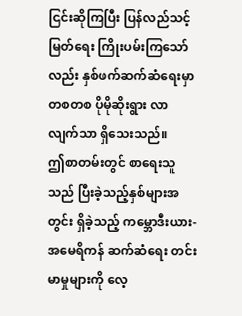ငြင်းဆိုကြပြီး ပြန်လည်သင့်မြတ်ရေး ကြိုးပမ်းကြသော်လည်း နှစ်ဖက်ဆက်ဆံရေးမှာ တစတစ ပိုမိုဆိုးရွား လာလျက်သာ ရှိသေးသည်။
ဤစာတမ်းတွင် စာရေးသူသည် ပြီးခဲ့သည့်နှစ်များအတွင်း ရှိခဲ့သည့် ကမ္ဘောဒီးယား-အမေရိကန် ဆက်ဆံရေး တင်းမာမှုများကို လေ့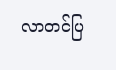လာတင်ပြ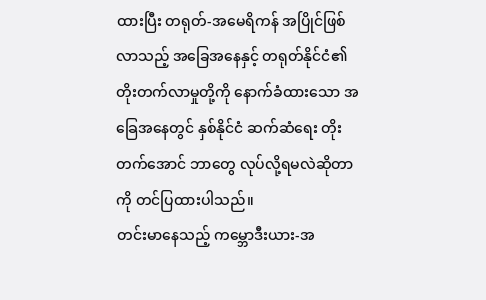ထားပြီး တရုတ်-အမေရိကန် အပြိုင်ဖြစ်လာသည့် အခြေအနေနှင့် တရုတ်နိုင်ငံ၏ တိုးတက်လာမှုတို့ကို နောက်ခံထားသော အခြေအနေတွင် နှစ်နိုင်ငံ ဆက်ဆံရေး တိုးတက်အောင် ဘာတွေ လုပ်လို့ရမလဲဆိုတာကို တင်ပြထားပါသည်။
တင်းမာနေသည့် ကမ္ဘောဒီးယား-အ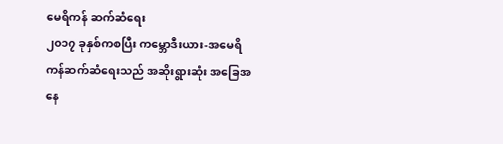မေရိကန် ဆက်ဆံရေး
၂၀၁၇ ခုနှစ်ကစပြီး ကမ္ဘောဒီးယား-အမေရိကန်ဆက်ဆံရေးသည် အဆိုးရွားဆုံး အခြေအနေ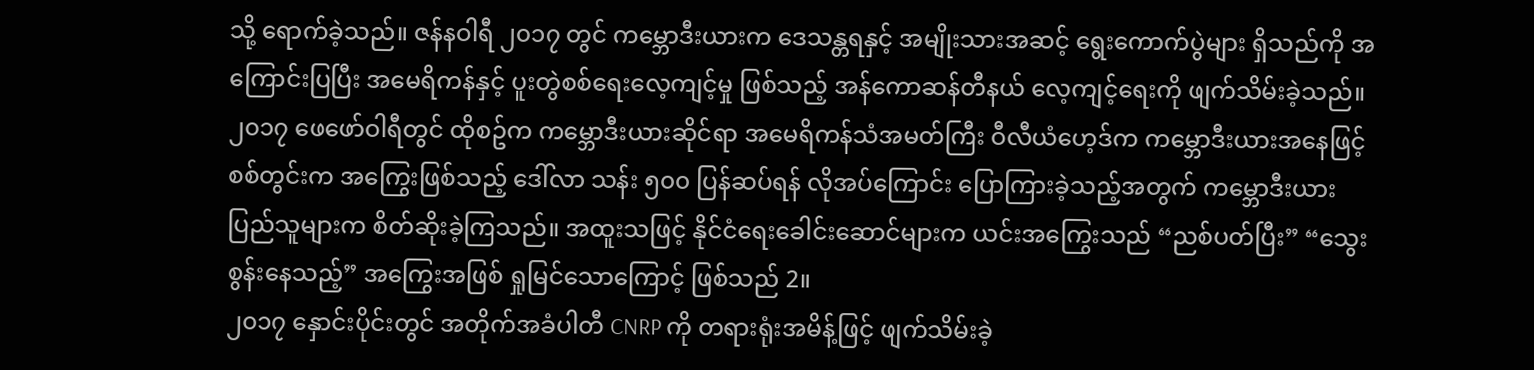သို့ ရောက်ခဲ့သည်။ ဇန်နဝါရီ ၂၀၁၇ တွင် ကမ္ဘောဒီးယားက ဒေသန္တရနှင့် အမျိုးသားအဆင့် ရွေးကောက်ပွဲများ ရှိသည်ကို အကြောင်းပြပြီး အမေရိကန်နှင့် ပူးတွဲစစ်ရေးလေ့ကျင့်မှု ဖြစ်သည့် အန်ကောဆန်တီနယ် လေ့ကျင့်ရေးကို ဖျက်သိမ်းခဲ့သည်။ ၂၀၁၇ ဖေဖော်ဝါရီတွင် ထိုစဥ်က ကမ္ဘောဒီးယားဆိုင်ရာ အမေရိကန်သံအမတ်ကြီး ဝီလီယံဟေ့ဒ်က ကမ္ဘောဒီးယားအနေဖြင့် စစ်တွင်းက အကြွေးဖြစ်သည့် ဒေါ်လာ သန်း ၅၀၀ ပြန်ဆပ်ရန် လိုအပ်ကြောင်း ပြောကြားခဲ့သည့်အတွက် ကမ္ဘောဒီးယား ပြည်သူများက စိတ်ဆိုးခဲ့ကြသည်။ အထူးသဖြင့် နိုင်ငံရေးခေါင်းဆောင်များက ယင်းအကြွေးသည် “ညစ်ပတ်ပြီး” “သွေးစွန်းနေသည့်” အကြွေးအဖြစ် ရှုမြင်သောကြောင့် ဖြစ်သည် 2။
၂၀၁၇ နှောင်းပိုင်းတွင် အတိုက်အခံပါတီ CNRP ကို တရားရုံးအမိန့်ဖြင့် ဖျက်သိမ်းခဲ့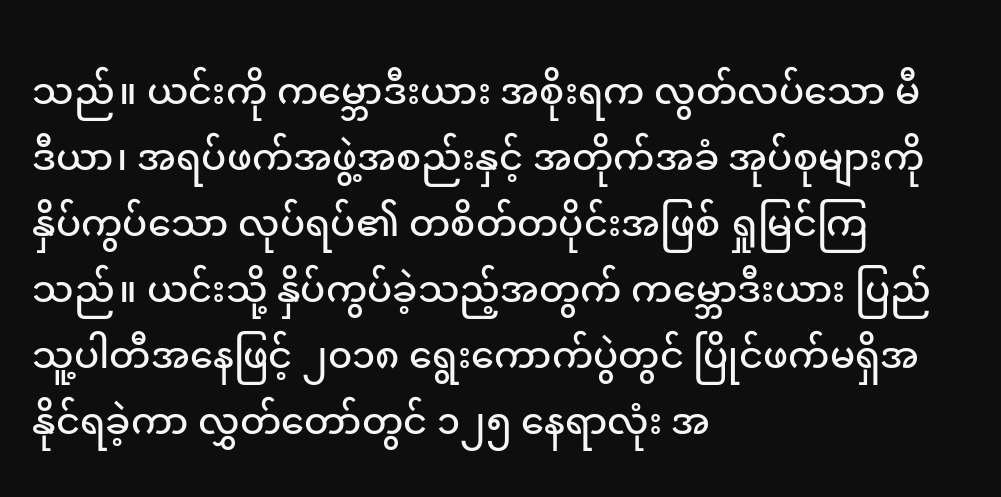သည်။ ယင်းကို ကမ္ဘောဒီးယား အစိုးရက လွတ်လပ်သော မီဒီယာ၊ အရပ်ဖက်အဖွဲ့အစည်းနှင့် အတိုက်အခံ အုပ်စုများကို နှိပ်ကွပ်သော လုပ်ရပ်၏ တစိတ်တပိုင်းအဖြစ် ရှုမြင်ကြသည်။ ယင်းသို့ နှိပ်ကွပ်ခဲ့သည့်အတွက် ကမ္ဘောဒီးယား ပြည်သူ့ပါတီအနေဖြင့် ၂၀၁၈ ရွေးကောက်ပွဲတွင် ပြိုင်ဖက်မရှိအနိုင်ရခဲ့ကာ လွှတ်တော်တွင် ၁၂၅ နေရာလုံး အ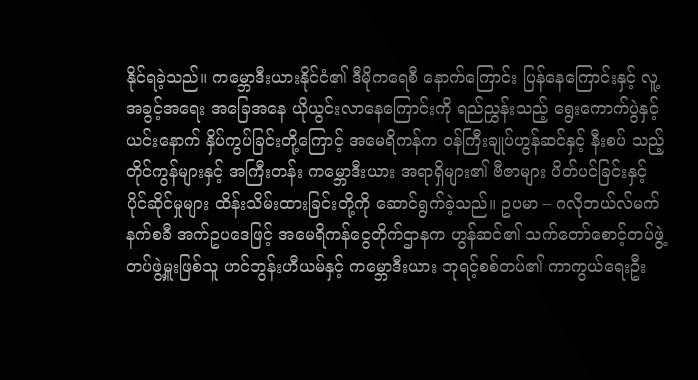နိုင်ရခဲ့သည်။ ကမ္ဘောဒီးယားနိုင်ငံ၏ ဒီမိုကရေစီ နောက်ကြောင်း ပြန်နေကြောင်းနှင့် လူ့အခွင့်အရေး အခြေအနေ ယိုယွင်းလာနေကြောင်းကို ရည်ညွှန်းသည့် ရွေးကောက်ပွဲနှင့် ယင်းနောက် နှိပ်ကွပ်ခြင်းတို့ကြောင့် အမေရိကန်က ဝန်ကြီးချုပ်ဟွန်ဆင်နှင့် နီးစပ် သည့် တိုင်ကွန်များနှင့် အကြီးတန်း ကမ္ဘောဒီးယား အရာရှိများ၏ ဗီဇာများ ပိတ်ပင်ခြင်းနှင့် ပိုင်ဆိုင်မှုများ ထိန်းသိမ်းထားခြင်းတို့ကို ဆောင်ရွက်ခဲ့သည်။ ဥပမာ – ဂလိုဘယ်လ်မက်နက်စခီ အက်ဥပဒေဖြင့် အမေရိကန်ငွေတိုက်ဌာနက ဟွန်ဆင်၏ သက်တော်စောင့်တပ်ဖွဲ့ တပ်ဖွဲ့မှူးဖြစ်သူ ဟင်ဘွန်းဟီယမ်နှင့် ကမ္ဘောဒီးယား ဘုရင့်စစ်တပ်၏ ကာကွယ်ရေးဦး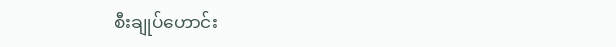စီးချုပ်ဟောင်း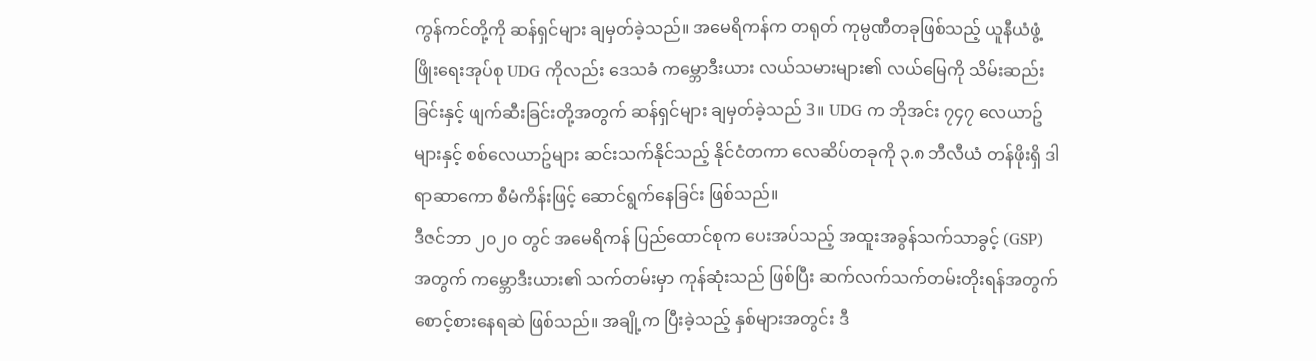ကွန်ကင်တို့ကို ဆန်ရှင်များ ချမှတ်ခဲ့သည်။ အမေရိကန်က တရုတ် ကုမ္ပဏီတခုဖြစ်သည့် ယူနီယံဖွံ့ဖြိုးရေးအုပ်စု UDG ကိုလည်း ဒေသခံ ကမ္ဘောဒီးယား လယ်သမားများ၏ လယ်မြေကို သိမ်းဆည်းခြင်းနှင့် ဖျက်ဆီးခြင်းတို့အတွက် ဆန်ရှင်များ ချမှတ်ခဲ့သည် 3။ UDG က ဘိုအင်း ၇၄၇ လေယာဥ်များနှင့် စစ်လေယာဥ်များ ဆင်းသက်နိုင်သည့် နိုင်ငံတကာ လေဆိပ်တခုကို ၃.၈ ဘီလီယံ တန်ဖိုးရှိ ဒါရာဆာကော စီမံကိန်းဖြင့် ဆောင်ရွက်နေခြင်း ဖြစ်သည်။
ဒီဇင်ဘာ ၂၀၂၀ တွင် အမေရိကန် ပြည်ထောင်စုက ပေးအပ်သည့် အထူးအခွန်သက်သာခွင့် (GSP) အတွက် ကမ္ဘောဒီးယား၏ သက်တမ်းမှာ ကုန်ဆုံးသည် ဖြစ်ပြီး ဆက်လက်သက်တမ်းတိုးရန်အတွက် စောင့်စားနေရဆဲ ဖြစ်သည်။ အချို့က ပြီးခဲ့သည့် နှစ်များအတွင်း ဒီ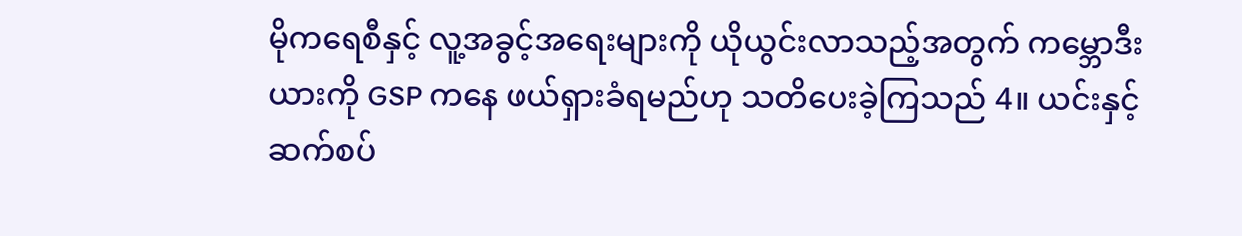မိုကရေစီနှင့် လူ့အခွင့်အရေးများကို ယိုယွင်းလာသည့်အတွက် ကမ္ဘောဒီးယားကို GSP ကနေ ဖယ်ရှားခံရမည်ဟု သတိပေးခဲ့ကြသည် 4။ ယင်းနှင့် ဆက်စပ်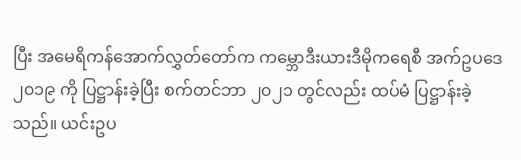ပြီး အမေရိကန်အောက်လွှတ်တော်က ကမ္ဘောဒီးယားဒီမိုကရေစီ အက်ဥပဒေ ၂၀၁၉ ကို ပြဋ္ဌာန်းခဲ့ပြီး စက်တင်ဘာ ၂၀၂၁ တွင်လည်း ထပ်မံ ပြဋ္ဌာန်းခဲ့သည်။ ယင်းဥပ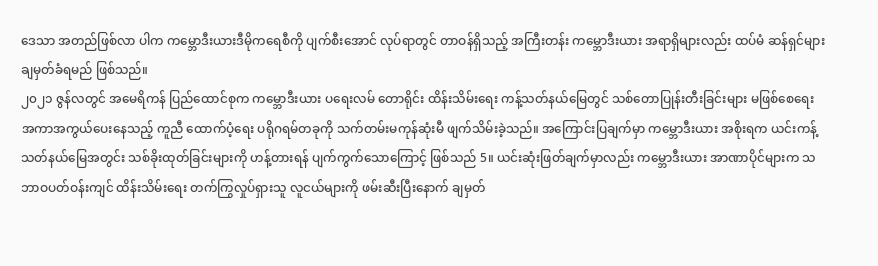ဒေသာ အတည်ဖြစ်လာ ပါက ကမ္ဘောဒီးယားဒီမိုကရေစီကို ပျက်စီးအောင် လုပ်ရာတွင် တာဝန်ရှိသည့် အကြီးတန်း ကမ္ဘောဒီးယား အရာရှိများလည်း ထပ်မံ ဆန်ရှင်များ ချမှတ်ခံရမည် ဖြစ်သည်။
၂၀၂၁ ဇွန်လတွင် အမေရိကန် ပြည်ထောင်စုက ကမ္ဘောဒီးယား ပရေးလမ် တောရိုင်း ထိန်းသိမ်းရေး ကန့်သတ်နယ်မြေတွင် သစ်တောပြုန်းတီးခြင်းများ မဖြစ်စေရေး အကာအကွယ်ပေးနေသည့် ကူညီ ထောက်ပံ့ရေး ပရိုဂရမ်တခုကို သက်တမ်းမကုန်ဆုံးမီ ဖျက်သိမ်းခဲ့သည်။ အကြောင်းပြချက်မှာ ကမ္ဘောဒီးယား အစိုးရက ယင်းကန့်သတ်နယ်မြေအတွင်း သစ်ခိုးထုတ်ခြင်းများကို ဟန့်တားရန် ပျက်ကွက်သောကြောင့် ဖြစ်သည် 5။ ယင်းဆုံးဖြတ်ချက်မှာလည်း ကမ္ဘောဒီးယား အာဏာပိုင်များက သဘာဝပတ်ဝန်းကျင် ထိန်းသိမ်းရေး တက်ကြွလှုပ်ရှားသူ လူငယ်များကို ဖမ်းဆီးပြီးနောက် ချမှတ်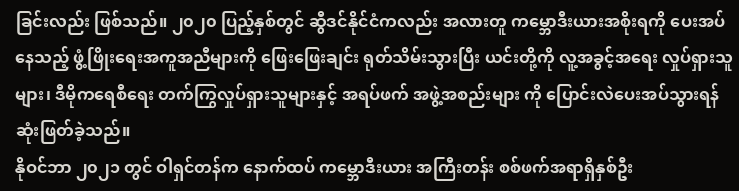ခြင်းလည်း ဖြစ်သည်။ ၂၀၂၀ ပြည့်နှစ်တွင် ဆွီဒင်နိုင်ငံကလည်း အလားတူ ကမ္ဘောဒီးယားအစိုးရကို ပေးအပ်နေသည့် ဖွံ့ဖြိုးရေးအကူအညီများကို ဖြေးဖြေးချင်း ရုတ်သိမ်းသွားပြီး ယင်းတို့ကို လူ့အခွင့်အရေး လှုပ်ရှားသူများ၊ ဒီမိုကရေစီရေး တက်ကြွလှုပ်ရှားသူများနှင့် အရပ်ဖက် အဖွဲ့အစည်းများ ကို ပြောင်းလဲပေးအပ်သွားရန် ဆုံးဖြတ်ခဲ့သည်။
နိုဝင်ဘာ ၂၀၂၁ တွင် ဝါရှင်တန်က နောက်ထပ် ကမ္ဘောဒီးယား အကြီးတန်း စစ်ဖက်အရာရှိနှစ်ဦး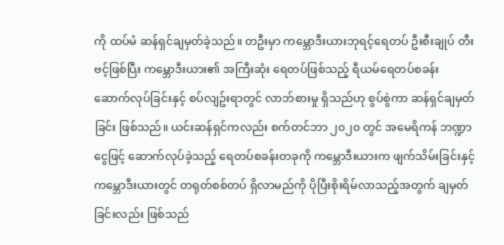ကို ထပ်မံ ဆန်ရှင်ချမှတ်ခဲ့သည်။ တဦးမှာ ကမ္ဘောဒီးယားဘုရင့်ရေတပ် ဦးစီးချုပ် တီးဗင့်ဖြစ်ပြီး ကမ္ဘောဒီးယား၏ အကြီးဆုံး ရေတပ်ဖြစ်သည့် ရီယမ်ရေတပ်စခန်း ဆောက်လုပ်ခြင်းနှင့် စပ်လျဥ်းရာတွင် လာဘ်စားမှု ရှိသည်ဟု စွပ်စွဲကာ ဆန်ရှင်ချမှတ်ခြင်း ဖြစ်သည်။ ယင်းဆန်ရှင်ကလည်း စက်တင်ဘာ ၂၀၂၀ တွင် အမေရိကန် ဘဏ္ဍာငွေဖြင့် ဆောက်လုပ်ခဲ့သည့် ရေတပ်စခန်းတခုကို ကမ္ဘောဒီးယားက ဖျက်သိမ်းခြင်းနှင့် ကမ္ဘောဒီးယားတွင် တရုတ်စစ်တပ် ရှိလာမည်ကို ပိုပြီးစိုးရိမ်လာသည့်အတွက် ချမှတ်ခြင်းလည်း ဖြစ်သည်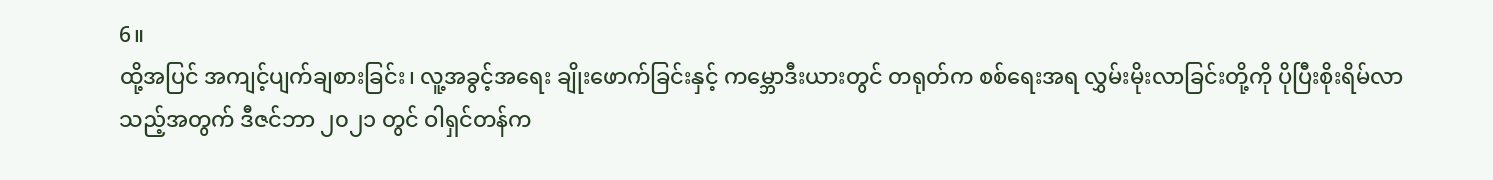6။
ထို့အပြင် အကျင့်ပျက်ချစားခြင်း၊ လူ့အခွင့်အရေး ချိုးဖောက်ခြင်းနှင့် ကမ္ဘောဒီးယားတွင် တရုတ်က စစ်ရေးအရ လွှမ်းမိုးလာခြင်းတို့ကို ပိုပြီးစိုးရိမ်လာသည့်အတွက် ဒီဇင်ဘာ ၂၀၂၁ တွင် ဝါရှင်တန်က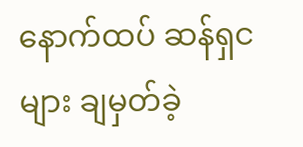နောက်ထပ် ဆန်ရှငများ ချမှတ်ခဲ့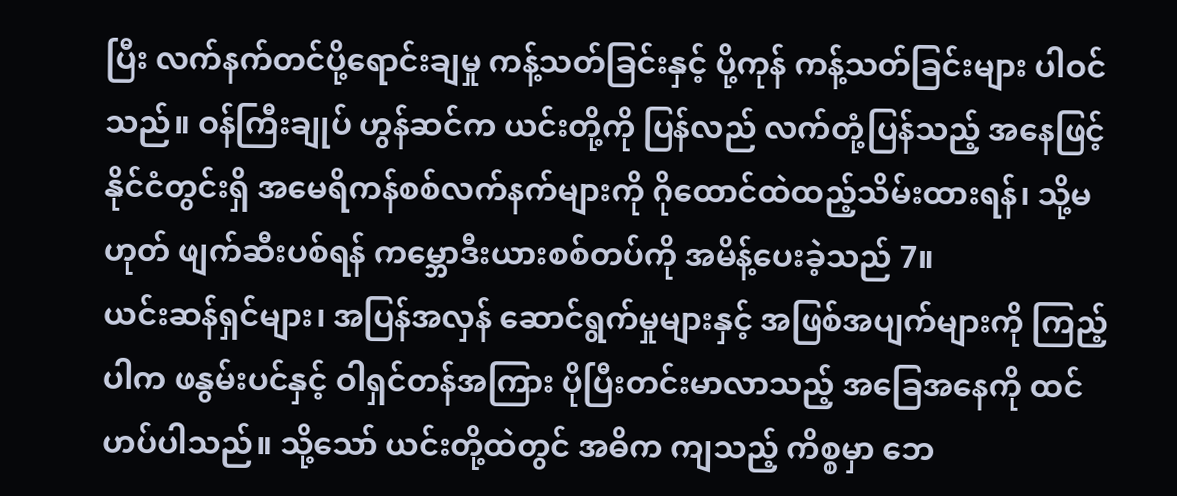ပြီး လက်နက်တင်ပို့ရောင်းချမှု ကန့်သတ်ခြင်းနှင့် ပို့ကုန် ကန့်သတ်ခြင်းများ ပါဝင်သည်။ ဝန်ကြီးချုပ် ဟွန်ဆင်က ယင်းတို့ကို ပြန်လည် လက်တုံ့ပြန်သည့် အနေဖြင့် နိုင်ငံတွင်းရှိ အမေရိကန်စစ်လက်နက်များကို ဂိုထောင်ထဲထည့်သိမ်းထားရန်၊ သို့မဟုတ် ဖျက်ဆီးပစ်ရန် ကမ္ဘောဒီးယားစစ်တပ်ကို အမိန့်ပေးခဲ့သည် 7။
ယင်းဆန်ရှင်များ၊ အပြန်အလှန် ဆောင်ရွက်မှုများနှင့် အဖြစ်အပျက်များကို ကြည့်ပါက ဖနွမ်းပင်နှင့် ဝါရှင်တန်အကြား ပိုပြီးတင်းမာလာသည့် အခြေအနေကို ထင်ဟပ်ပါသည်။ သို့သော် ယင်းတို့ထဲတွင် အဓိက ကျသည့် ကိစ္စမှာ ဘေ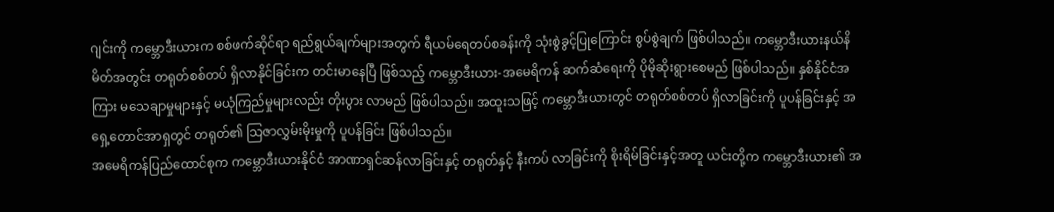ဂျင်းကို ကမ္ဘောဒီးယားက စစ်ဖက်ဆိုင်ရာ ရည်ရွယ်ချက်များအတွက် ရီယမ်ရေတပ်စခန်းကို သုံးစွဲခွင့်ပြုကြောင်း စွပ်စွဲချက် ဖြစ်ပါသည်။ ကမ္ဘောဒီးယားနယ်နိမိတ်အတွင်း တရုတ်စစ်တပ် ရှိလာနိုင်ခြင်းက တင်းမာနေပြီ ဖြစ်သည့် ကမ္ဘောဒီးယား-အမေရိကန် ဆက်ဆံရေးကို ပိုမိုဆိုးရွားစေမည် ဖြစ်ပါသည်။ နှစ်နိုင်ငံအကြား မသေချာမှုများနှင့် မယုံကြည်မှုများလည်း တိုးပွား လာမည် ဖြစ်ပါသည်။ အထူးသဖြင့် ကမ္ဘောဒီးယားတွင် တရုတ်စစ်တပ် ရှိလာခြင်းကို ပူပန်ခြင်းနှင့် အရှေ့တောင်အာရှတွင် တရုတ်၏ သြဇာလွှမ်းမိုးမှုကို ပူပန်ခြင်း ဖြစ်ပါသည်။
အမေရိကန်ပြည်ထောင်စုက ကမ္ဘောဒီးယားနိုင်ငံ အာဏာရှင်ဆန်လာခြင်းနှင့် တရုတ်နှင့် နီးကပ် လာခြင်းကို စိုးရိမ်ခြင်းနှင့်အတူ ယင်းတို့က ကမ္ဘောဒီးယား၏ အ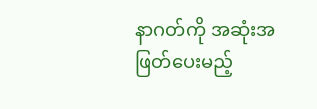နာဂတ်ကို အဆုံးအဖြတ်ပေးမည့်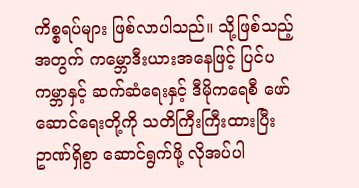ကိစ္စရပ်များ ဖြစ်လာပါသည်။ သို့ဖြစ်သည့်အတွက် ကမ္ဘောဒီးယားအနေဖြင့် ပြင်ပကမ္ဘာနှင့် ဆက်ဆံရေးနှင့် ဒီမိုကရေစီ ဖော်ဆောင်ရေးတို့ကို သတိကြီးကြီးထားပြီး ဥာဏ်ရှိစွာ ဆောင်ရွက်ဖို့ လိုအပ်ပါ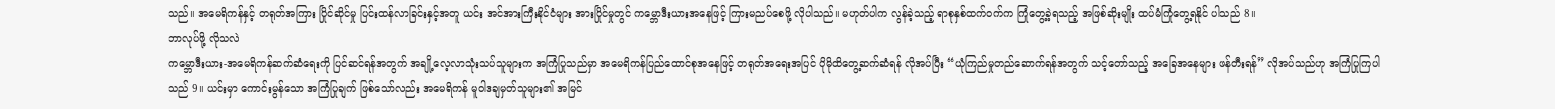သည်။ အမေရိကန်နှင့် တရုတ်အကြား ပြိုင်ဆိုင်မှု ပြင်းထန်လာခြင်းနှင့်အတူ ယင်း အင်အားကြီးနိုင်ငံများ အားပြိုင်မှုတွင် ကမ္ဘောဒီးယားအနေဖြင့် ကြားမညပ်စေဖို့ လိုပါသည်။ မဟုတ်ပါက လွန်ခဲ့သည့် ရာစုနှစ်ထက်ဝက်က ကြုံတွေ့ခဲ့ရသည့် အဖြစ်ဆိုးမျိုး ထပ်မံကြုံတွေ့ရနိုင် ပါသည် 8။
ဘာလုပ်ဖို့ လိုသလဲ
ကမ္ဘောဒီးယား-အမေရိကန်ဆက်ဆံရေးကို ပြင်ဆင်ရန်အတွက် အချို့လေ့လာသုံးသပ်သူများက အကြံပြုသည်မှာ အမေရိကန်ပြည်ထောင်စုအနေဖြင့် တရုတ်အရေးအပြင် ပိုမိုထိတွေ့ဆက်ဆံရန် လိုအပ်ပြီး “ယုံကြည်မှုတည်ဆောက်ရန်အတွက် သင့်တော်သည့် အခြေအနေများ ဖန်တီးရန်” လိုအပ်သည်ဟု အကြံပြုကြပါသည် 9။ ယင်းမှာ ကောင်းမွန်သော အကြံပြုချက် ဖြစ်သော်လည်း အမေရိကန် မူဝါဒချမှတ်သူများ၏ အမြင်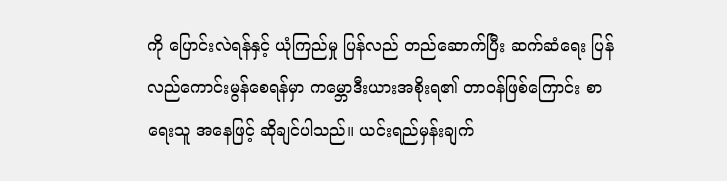ကို ပြောင်းလဲရန်နှင့် ယုံကြည်မှု ပြန်လည် တည်ဆောက်ပြီး ဆက်ဆံရေး ပြန်လည်ကောင်းမွန်စေရန်မှာ ကမ္ဘောဒီးယားအစိုးရ၏ တာဝန်ဖြစ်ကြောင်း စာရေးသူ အနေဖြင့် ဆိုချင်ပါသည်။ ယင်းရည်မှန်းချက်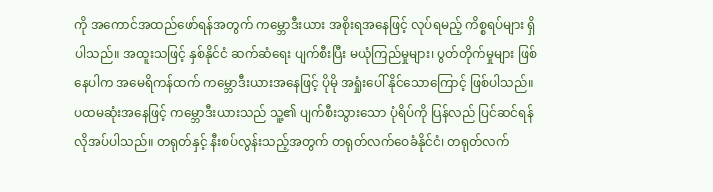ကို အကောင်အထည်ဖော်ရန်အတွက် ကမ္ဘောဒီးယား အစိုးရအနေဖြင့် လုပ်ရမည့် ကိစ္စရပ်များ ရှိပါသည်။ အထူးသဖြင့် နှစ်နိုင်ငံ ဆက်ဆံရေး ပျက်စီးပြီး မယုံကြည်မှုများ၊ ပွတ်တိုက်မှုများ ဖြစ်နေပါက အမေရိကန်ထက် ကမ္ဘောဒီးယားအနေဖြင့် ပိုမို အရှုံးပေါ် နိုင်သောကြောင့် ဖြစ်ပါသည်။
ပထမဆုံးအနေဖြင့် ကမ္ဘောဒီးယားသည် သူ့၏ ပျက်စီးသွားသော ပုံရိပ်ကို ပြန်လည် ပြင်ဆင်ရန် လိုအပ်ပါသည်။ တရုတ်နှင့် နီးစပ်လွန်းသည့်အတွက် တရုတ်လက်ဝေခံနိုင်ငံ၊ တရုတ်လက်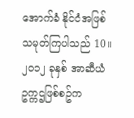အောက်ခံ နိုင်ငံအဖြစ် သမုတ်ကြပါသည် 10။ ၂၀၁၂ ခုနှစ် အာဆီယံဥက္ကဌဖြစ်စဥ်က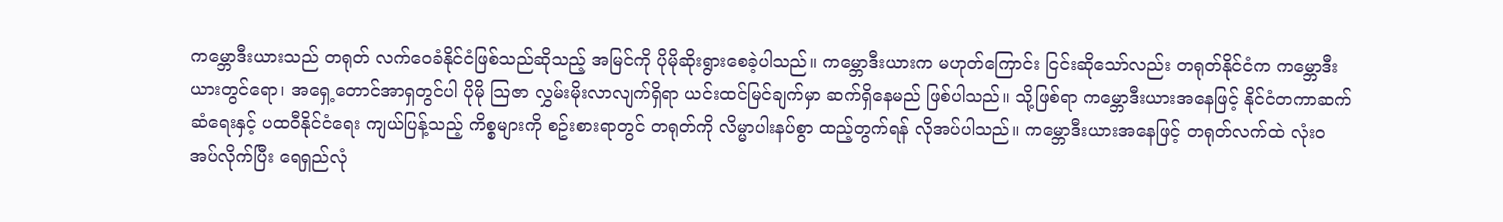ကမ္ဘောဒီးယားသည် တရုတ် လက်ဝေခံနိုင်ငံဖြစ်သည်ဆိုသည့် အမြင်ကို ပိုမိုဆိုးရွားစေခဲ့ပါသည်။ ကမ္ဘောဒီးယားက မဟုတ်ကြောင်း ငြင်းဆိုသော်လည်း တရုတ်နိုင်ငံက ကမ္ဘောဒီးယားတွင်ရော၊ အရှေ့တောင်အာရှတွင်ပါ ပိုမို သြဇာ လွှမ်းမိုးလာလျက်ရှိရာ ယင်းထင်မြင်ချက်မှာ ဆက်ရှိနေမည် ဖြစ်ပါသည်။ သို့ဖြစ်ရာ ကမ္ဘောဒီးယားအနေဖြင့် နိုင်ငံတကာဆက်ဆံရေးနှင့် ပထဝီနိုင်ငံရေး ကျယ်ပြန့်သည့် ကိစ္စများကို စဥ်းစားရာတွင် တရုတ်ကို လိမ္မာပါးနပ်စွာ ထည့်တွက်ရန် လိုအပ်ပါသည်။ ကမ္ဘောဒီးယားအနေဖြင့် တရုတ်လက်ထဲ လုံးဝအပ်လိုက်ပြီး ရေရှည်လုံ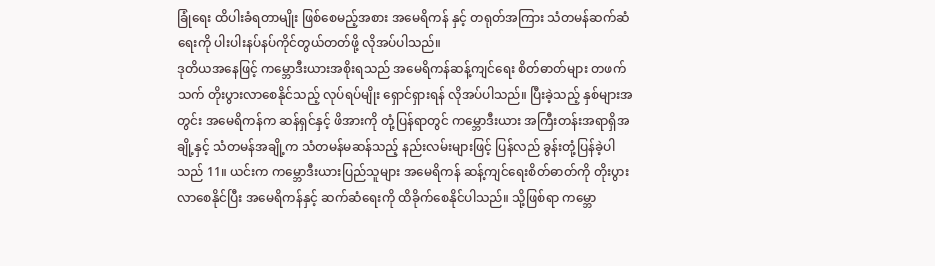ခြုံရေး ထိပါးခံရတာမျိုး ဖြစ်စေမည့်အစား အမေရိကန် နှင့် တရုတ်အကြား သံတမန်ဆက်ဆံရေးကို ပါးပါးနပ်နပ်ကိုင်တွယ်တတ်ဖို့ လိုအပ်ပါသည်။
ဒုတိယအနေဖြင့် ကမ္ဘောဒီးယားအစိုးရသည် အမေရိကန်ဆန့်ကျင်ရေး စိတ်ဓာတ်များ တဖက်သက် တိုးပွားလာစေနိုင်သည့် လုပ်ရပ်မျိုး ရှောင်ရှားရန် လိုအပ်ပါသည်။ ပြီးခဲ့သည့် နှစ်များအတွင်း အမေရိကန်က ဆန်ရှင်နှင့် ဖိအားကို တုံ့ပြန်ရာတွင် ကမ္ဘောဒီးယား အကြီးတန်းအရာရှိအချို့နှင့် သံတမန်အချို့က သံတမန်မဆန်သည့် နည်းလမ်းများဖြင့် ပြန်လည် ခွန်းတုံ့ပြန်ခဲ့ပါသည် 11။ ယင်းက ကမ္ဘောဒီးယားပြည်သူများ အမေရိကန် ဆန့်ကျင်ရေးစိတ်ဓာတ်ကို တိုးပွားလာစေနိုင်ပြီး အမေရိကန်နှင့် ဆက်ဆံရေးကို ထိခိုက်စေနိုင်ပါသည်။ သို့ဖြစ်ရာ ကမ္ဘော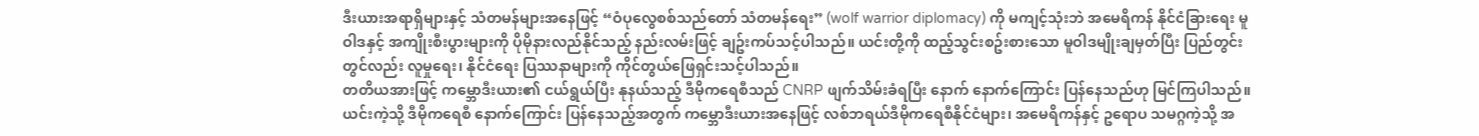ဒီးယားအရာရှိများနှင့် သံတမန်များအနေဖြင့် “ဝံပုလွေစစ်သည်တော် သံတမန်ရေး” (wolf warrior diplomacy) ကို မကျင့်သုံးဘဲ အမေရိကန် နိုင်ငံခြားရေး မူဝါဒနှင့် အကျိုးစီးပွားများကို ပိုမိုနားလည်နိုင်သည့် နည်းလမ်းဖြင့် ချဥ်းကပ်သင့်ပါသည်။ ယင်းတို့ကို ထည့်သွင်းစဥ်းစားသော မူဝါဒမျိုးချမှတ်ပြီး ပြည်တွင်းတွင်လည်း လူမှုရေး၊ နိုင်ငံရေး ပြဿနာများကို ကိုင်တွယ်ဖြေရှင်းသင့်ပါသည်။
တတိယအားဖြင့် ကမ္ဘောဒီးယား၏ ငယ်ရွယ်ပြီး နုနယ်သည့် ဒီမိုကရေစီသည် CNRP ဖျက်သိမ်းခံရပြီး နောက် နောက်ကြောင်း ပြန်နေသည်ဟု မြင်ကြပါသည်။ ယင်းကဲ့သို့ ဒီမိုကရေစီ နောက်ကြောင်း ပြန်နေသည့်အတွက် ကမ္ဘောဒီးယားအနေဖြင့် လစ်ဘရယ်ဒီမိုကရေစီနိုင်ငံများ၊ အမေရိကန်နှင့် ဥရောပ သမဂ္ဂကဲ့သို့ အ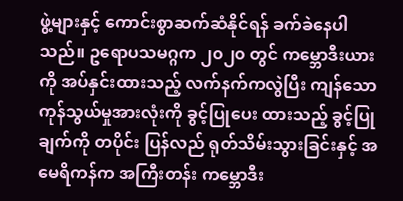ဖွဲ့များနှင့် ကောင်းစွာဆက်ဆံနိုင်ရန် ခက်ခဲနေပါသည်။ ဥရောပသမဂ္ဂက ၂၀၂၀ တွင် ကမ္ဘောဒီးယားကို အပ်နှင်းထားသည့် လက်နက်ကလွဲပြီး ကျန်သောကုန်သွယ်မှုအားလုံးကို ခွင့်ပြုပေး ထားသည့် ခွင့်ပြုချက်ကို တပိုင်း ပြန်လည် ရုတ်သိမ်းသွားခြင်းနှင့် အမေရိကန်က အကြီးတန်း ကမ္ဘောဒီး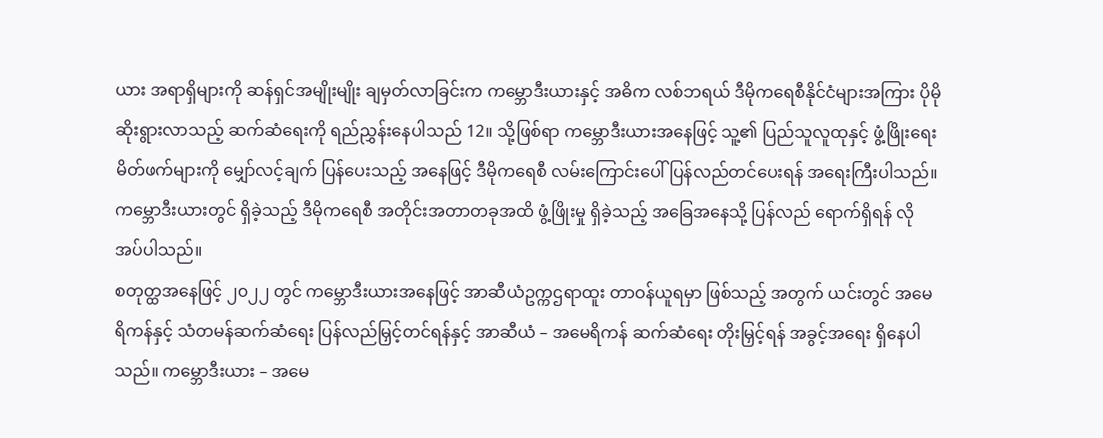ယား အရာရှိများကို ဆန်ရှင်အမျိုးမျိုး ချမှတ်လာခြင်းက ကမ္ဘောဒီးယားနှင့် အဓိက လစ်ဘရယ် ဒီမိုကရေစီနိုင်ငံများအကြား ပိုမိုဆိုးရွားလာသည့် ဆက်ဆံရေးကို ရည်ညွှန်းနေပါသည် 12။ သို့ဖြစ်ရာ ကမ္ဘောဒီးယားအနေဖြင့် သူ့၏ ပြည်သူလူထုနှင့် ဖွံ့ဖြိုးရေး မိတ်ဖက်များကို မျှော်လင့်ချက် ပြန်ပေးသည့် အနေဖြင့် ဒီမိုကရေစီ လမ်းကြောင်းပေါ် ပြန်လည်တင်ပေးရန် အရေးကြီးပါသည်။ ကမ္ဘောဒီးယားတွင် ရှိခဲ့သည့် ဒီမိုကရေစီ အတိုင်းအတာတခုအထိ ဖွံ့ဖြိုးမှု ရှိခဲ့သည့် အခြေအနေသို့ ပြန်လည် ရောက်ရှိရန် လိုအပ်ပါသည်။
စတုတ္ထအနေဖြင့် ၂၀၂၂ တွင် ကမ္ဘောဒီးယားအနေဖြင့် အာဆီယံဥက္ကဌရာထူး တာဝန်ယူရမှာ ဖြစ်သည့် အတွက် ယင်းတွင် အမေရိကန်နှင့် သံတမန်ဆက်ဆံရေး ပြန်လည်မြှင့်တင်ရန်နှင့် အာဆီယံ – အမေရိကန် ဆက်ဆံရေး တိုးမြှင့်ရန် အခွင့်အရေး ရှိနေပါသည်။ ကမ္ဘောဒီးယား – အမေ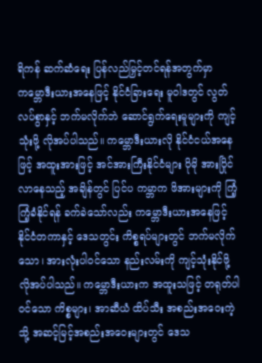ရိကန် ဆက်ဆံရေး ပြန်လည်မြှင့်တင်ရန်အတွက်မှာ ကမ္ဘောဒီးယားအနေဖြင့် နိုင်ငံခြားရေး မူဝါဒတွင် လွတ်လပ်စွာနှင့် ဘက်မလိုက်ဘဲ ဆောင်ရွက်ရေးမူများကို ကျင့်သုံးဖို့ လိုအပ်ပါသည်။ ကမ္ဘောဒီးယားလို နိုင်ငံငယ်အနေဖြင့် အထူးအားဖြင့် အင်အားကြီးနိုင်ငံများ ပိုမို အားပြိုင်လာနေသည့် အချိန်တွင် ပြင်ပ ကမ္ဘာက ဖိအားများကို ကြံ့ကြံ့ခံနိုင်ရန် ခက်ခဲသော်လည်း ကမ္ဘောဒီးယားအနေဖြင့် နိုင်ငံတကာနှင့် ဒေသတွင်း ကိစ္စရပ်များတွင် ဘက်မလိုက်သော၊ အားလုံးပါဝင်သော နည်းလမ်းကို ကျင့်သုံးနိုင်ဖို့ လိုအပ်ပါသည်။ ကမ္ဘောဒီးယားက အထူးသဖြင့် တရုတ်ပါဝင်သော ကိစ္စများ၊ အာဆီယံ ထိပ်သီး အစည်းအဝေးကဲ့သို့ အဆင့်မြင့်အစည်းအဝေးများတွင် ဒေသ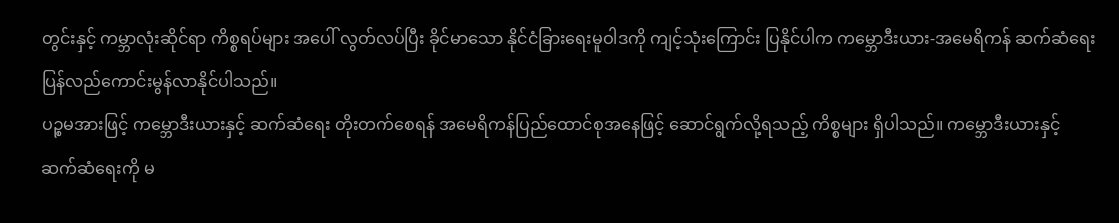တွင်းနှင့် ကမ္ဘာလုံးဆိုင်ရာ ကိစ္စရပ်များ အပေါ် လွတ်လပ်ပြီး ခိုင်မာသော နိုင်ငံခြားရေးမူဝါဒကို ကျင့်သုံးကြောင်း ပြနိုင်ပါက ကမ္ဘောဒီးယား-အမေရိကန် ဆက်ဆံရေး ပြန်လည်ကောင်းမွန်လာနိုင်ပါသည်။
ပဉ္စမအားဖြင့် ကမ္ဘောဒီးယားနှင့် ဆက်ဆံရေး တိုးတက်စေရန် အမေရိကန်ပြည်ထောင်စုအနေဖြင့် ဆောင်ရွက်လို့ရသည့် ကိစ္စများ ရှိပါသည်။ ကမ္ဘောဒီးယားနှင့် ဆက်ဆံရေးကို မ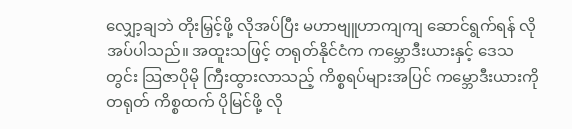လျှော့ချဘဲ တိုးမြှင့်ဖို့ လိုအပ်ပြီး မဟာဗျူဟာကျကျ ဆောင်ရွက်ရန် လိုအပ်ပါသည်။ အထူးသဖြင့် တရုတ်နိုင်ငံက ကမ္ဘောဒီးယားနှင့် ဒေသတွင်း သြဇာပိုမို ကြီးထွားလာသည့် ကိစ္စရပ်များအပြင် ကမ္ဘောဒီးယားကို တရုတ် ကိစ္စထက် ပိုမြင်ဖို့ လို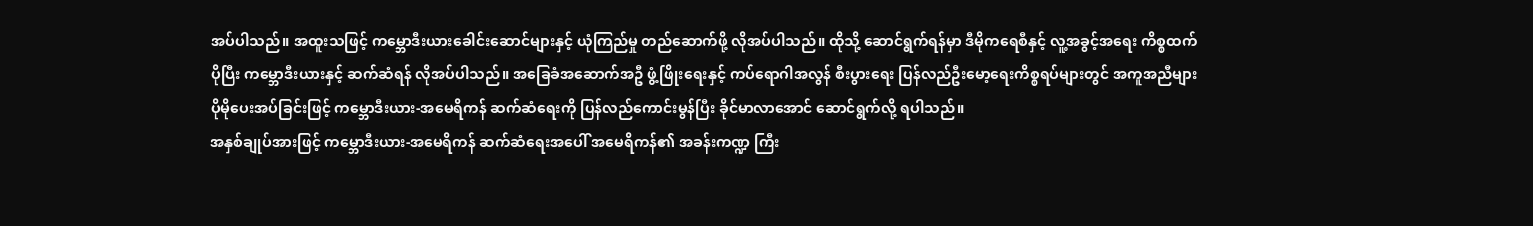အပ်ပါသည်။ အထူးသဖြင့် ကမ္ဘောဒီးယားခေါင်းဆောင်များနှင့် ယုံကြည်မှု တည်ဆောက်ဖို့ လိုအပ်ပါသည်။ ထိုသို့ ဆောင်ရွက်ရန်မှာ ဒီမိုကရေစီနှင့် လူ့အခွင့်အရေး ကိစ္စထက်ပိုပြီး ကမ္ဘောဒီးယားနှင့် ဆက်ဆံရန် လိုအပ်ပါသည်။ အခြေခံအဆောက်အဦ ဖွံ့ဖြိုးရေးနှင့် ကပ်ရောဂါအလွန် စီးပွားရေး ပြန်လည်ဦးမော့ရေးကိစ္စရပ်များတွင် အကူအညီများ ပိုမိုပေးအပ်ခြင်းဖြင့် ကမ္ဘောဒီးယား-အမေရိကန် ဆက်ဆံရေးကို ပြန်လည်ကောင်းမွန်ပြီး ခိုင်မာလာအောင် ဆောင်ရွက်လို့ ရပါသည်။
အနှစ်ချုပ်အားဖြင့် ကမ္ဘောဒီးယား-အမေရိကန် ဆက်ဆံရေးအပေါ် အမေရိကန်၏ အခန်းကဏ္ဍ ကြီး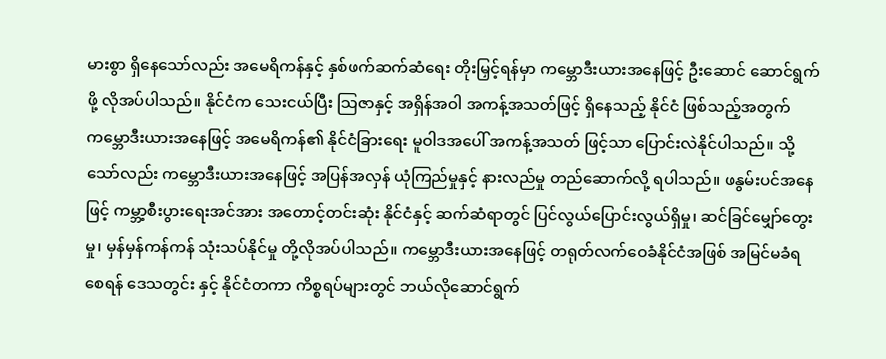မားစွာ ရှိနေသော်လည်း အမေရိကန်နှင့် နှစ်ဖက်ဆက်ဆံရေး တိုးမြှင့်ရန်မှာ ကမ္ဘောဒီးယားအနေဖြင့် ဦးဆောင် ဆောင်ရွက်ဖို့ လိုအပ်ပါသည်။ နိုင်ငံက သေးငယ်ပြီး သြဇာနှင့် အရှိန်အဝါ အကန့်အသတ်ဖြင့် ရှိနေသည့် နိုင်ငံ ဖြစ်သည့်အတွက် ကမ္ဘောဒီးယားအနေဖြင့် အမေရိကန်၏ နိုင်ငံခြားရေး မူဝါဒအပေါ် အကန့်အသတ် ဖြင့်သာ ပြောင်းလဲနိုင်ပါသည်။ သို့သော်လည်း ကမ္ဘောဒီးယားအနေဖြင့် အပြန်အလှန် ယုံကြည်မှုနှင့် နားလည်မှု တည်ဆောက်လို့ ရပါသည်။ ဖနွမ်းပင်အနေဖြင့် ကမ္ဘာ့စီးပွားရေးအင်အား အတောင့်တင်းဆုံး နိုင်ငံနှင့် ဆက်ဆံရာတွင် ပြင်လွယ်ပြောင်းလွယ်ရှိမှု၊ ဆင်ခြင်မျှော်တွေးမှု၊ မှန်မှန်ကန်ကန် သုံးသပ်နိုင်မှု တို့လိုအပ်ပါသည်။ ကမ္ဘောဒီးယားအနေဖြင့် တရုတ်လက်ဝေခံနိုင်ငံအဖြစ် အမြင်မခံရစေရန် ဒေသတွင်း နှင့် နိုင်ငံတကာ ကိစ္စရပ်များတွင် ဘယ်လိုဆောင်ရွက်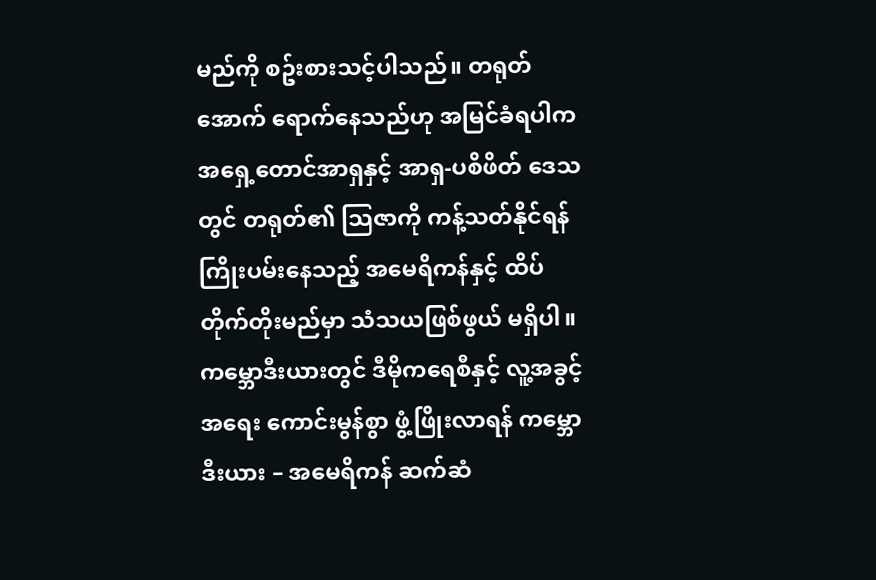မည်ကို စဥ်းစားသင့်ပါသည်။ တရုတ်အောက် ရောက်နေသည်ဟု အမြင်ခံရပါက အရှေ့တောင်အာရှနှင့် အာရှ-ပစိဖိတ် ဒေသတွင် တရုတ်၏ သြဇာကို ကန့်သတ်နိုင်ရန် ကြိုးပမ်းနေသည့် အမေရိကန်နှင့် ထိပ်တိုက်တိုးမည်မှာ သံသယဖြစ်ဖွယ် မရှိပါ။ ကမ္ဘောဒီးယားတွင် ဒီမိုကရေစီနှင့် လူ့အခွင့်အရေး ကောင်းမွန်စွာ ဖွံ့ဖြိုးလာရန် ကမ္ဘောဒီးယား – အမေရိကန် ဆက်ဆံ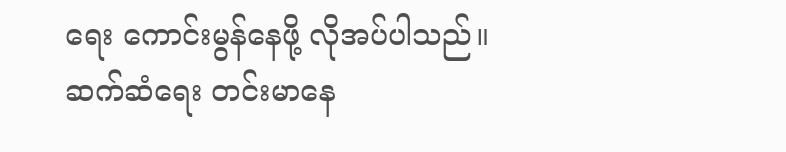ရေး ကောင်းမွန်နေဖို့ လိုအပ်ပါသည်။ ဆက်ဆံရေး တင်းမာနေ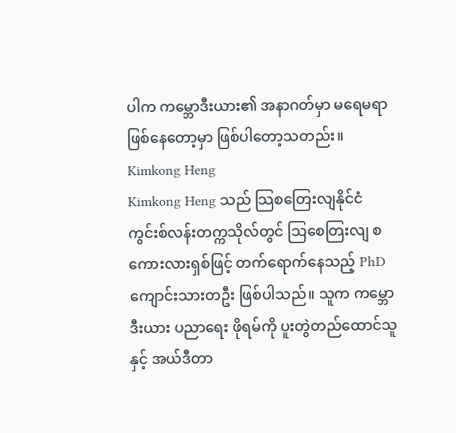ပါက ကမ္ဘောဒီးယား၏ အနာဂတ်မှာ မရေမရာ ဖြစ်နေတော့မှာ ဖြစ်ပါတော့သတည်း။
Kimkong Heng
Kimkong Heng သည် သြစတြေးလျနိုင်ငံ ကွင်းစ်လန်းတက္ကသိုလ်တွင် သြစေတြးလျ စကေားလားရှစ်ဖြင့် တက်ရောက်နေသည့် PhD ကျောင်းသားတဦး ဖြစ်ပါသည်။ သူက ကမ္ဘောဒီးယား ပညာရေး ဖိုရမ်ကို ပူးတွဲတည်ထောင်သူနှင့် အယ်ဒီတာ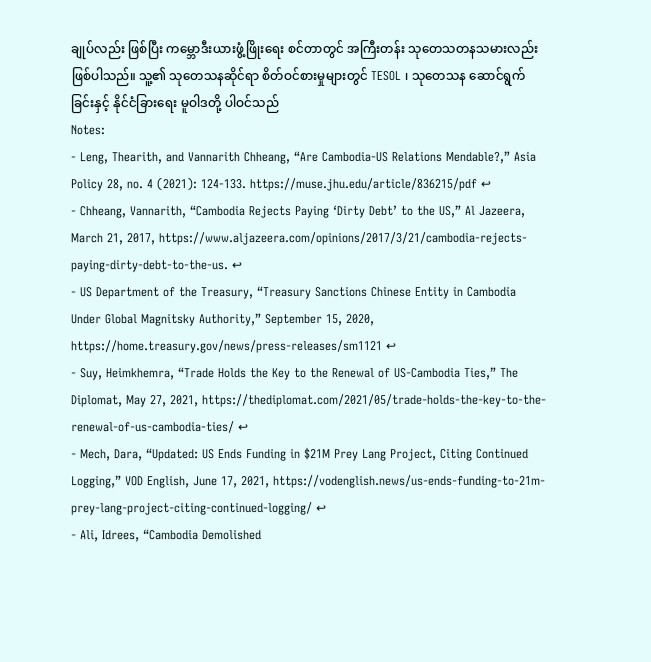ချုပ်လည်း ဖြစ်ပြီး ကမ္ဘောဒီးယားဖွံ့ဖြိုးရေး စင်တာတွင် အကြီးတန်း သုတေသတနသမားလည်း ဖြစ်ပါသည်။ သူ့၏ သုတေသနဆိုင်ရာ စိတ်ဝင်စားမှုများတွင် TESOL ၊ သုတေသန ဆောင်ရွက်ခြင်းနှင့် နိုင်ငံခြားရေး မူဝါဒတို့ ပါဝင်သည်
Notes:
- Leng, Thearith, and Vannarith Chheang, “Are Cambodia-US Relations Mendable?,” Asia Policy 28, no. 4 (2021): 124-133. https://muse.jhu.edu/article/836215/pdf ↩
- Chheang, Vannarith, “Cambodia Rejects Paying ‘Dirty Debt’ to the US,” Al Jazeera, March 21, 2017, https://www.aljazeera.com/opinions/2017/3/21/cambodia-rejects-paying-dirty-debt-to-the-us. ↩
- US Department of the Treasury, “Treasury Sanctions Chinese Entity in Cambodia Under Global Magnitsky Authority,” September 15, 2020, https://home.treasury.gov/news/press-releases/sm1121 ↩
- Suy, Heimkhemra, “Trade Holds the Key to the Renewal of US-Cambodia Ties,” The Diplomat, May 27, 2021, https://thediplomat.com/2021/05/trade-holds-the-key-to-the-renewal-of-us-cambodia-ties/ ↩
- Mech, Dara, “Updated: US Ends Funding in $21M Prey Lang Project, Citing Continued Logging,” VOD English, June 17, 2021, https://vodenglish.news/us-ends-funding-to-21m-prey-lang-project-citing-continued-logging/ ↩
- Ali, Idrees, “Cambodia Demolished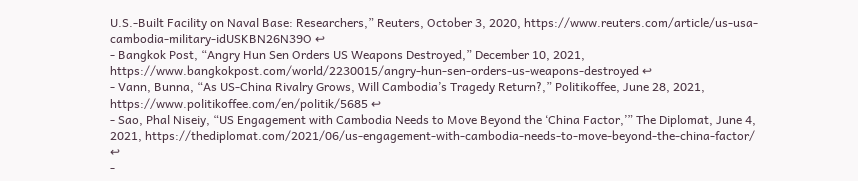U.S.-Built Facility on Naval Base: Researchers,” Reuters, October 3, 2020, https://www.reuters.com/article/us-usa-cambodia-military-idUSKBN26N39O ↩
- Bangkok Post, “Angry Hun Sen Orders US Weapons Destroyed,” December 10, 2021, https://www.bangkokpost.com/world/2230015/angry-hun-sen-orders-us-weapons-destroyed ↩
- Vann, Bunna, “As US-China Rivalry Grows, Will Cambodia’s Tragedy Return?,” Politikoffee, June 28, 2021, https://www.politikoffee.com/en/politik/5685 ↩
- Sao, Phal Niseiy, “US Engagement with Cambodia Needs to Move Beyond the ‘China Factor,’” The Diplomat, June 4, 2021, https://thediplomat.com/2021/06/us-engagement-with-cambodia-needs-to-move-beyond-the-china-factor/ ↩
-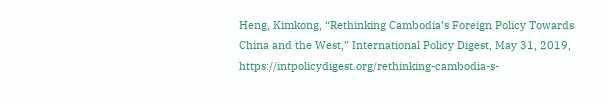Heng, Kimkong, “Rethinking Cambodia’s Foreign Policy Towards China and the West,” International Policy Digest, May 31, 2019, https://intpolicydigest.org/rethinking-cambodia-s-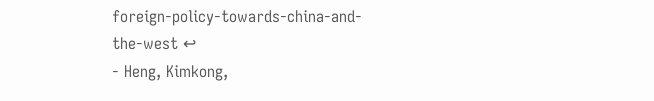foreign-policy-towards-china-and-the-west ↩
- Heng, Kimkong,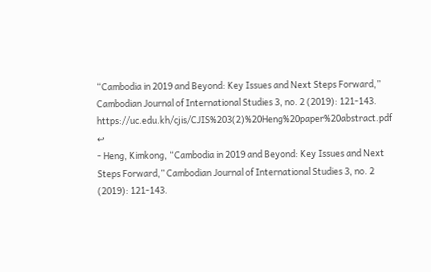“Cambodia in 2019 and Beyond: Key Issues and Next Steps Forward,” Cambodian Journal of International Studies 3, no. 2 (2019): 121-143. https://uc.edu.kh/cjis/CJIS%203(2)%20Heng%20paper%20abstract.pdf ↩
- Heng, Kimkong, “Cambodia in 2019 and Beyond: Key Issues and Next Steps Forward,” Cambodian Journal of International Studies 3, no. 2 (2019): 121-143.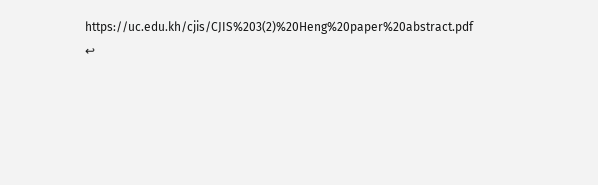https://uc.edu.kh/cjis/CJIS%203(2)%20Heng%20paper%20abstract.pdf ↩